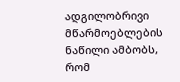ადგილობრივი მწარმოებლების ნაწილი ამბობს, რომ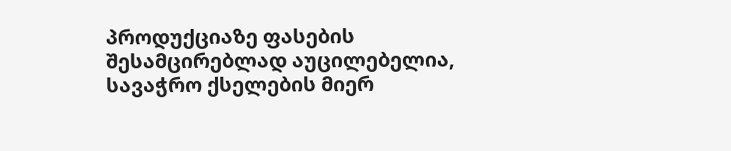პროდუქციაზე ფასების შესამცირებლად აუცილებელია, სავაჭრო ქსელების მიერ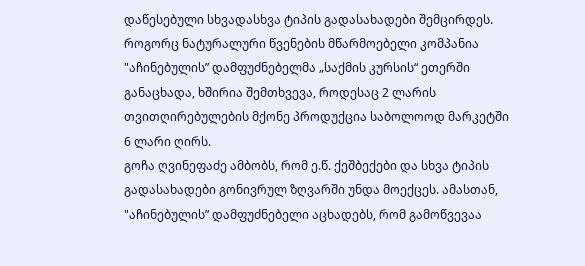დაწესებული სხვადასხვა ტიპის გადასახადები შემცირდეს.
როგორც ნატურალური წვენების მწარმოებელი კომპანია "აჩინებულის” დამფუძნებელმა „საქმის კურსის“ ეთერში განაცხადა, ხშირია შემთხვევა, როდესაც 2 ლარის თვითღირებულების მქონე პროდუქცია საბოლოოდ მარკეტში 6 ლარი ღირს.
გოჩა ღვინეფაძე ამბობს, რომ ე.წ. ქეშბექები და სხვა ტიპის გადასახადები გონივრულ ზღვარში უნდა მოექცეს. ამასთან, "აჩინებულის” დამფუძნებელი აცხადებს, რომ გამოწვევაა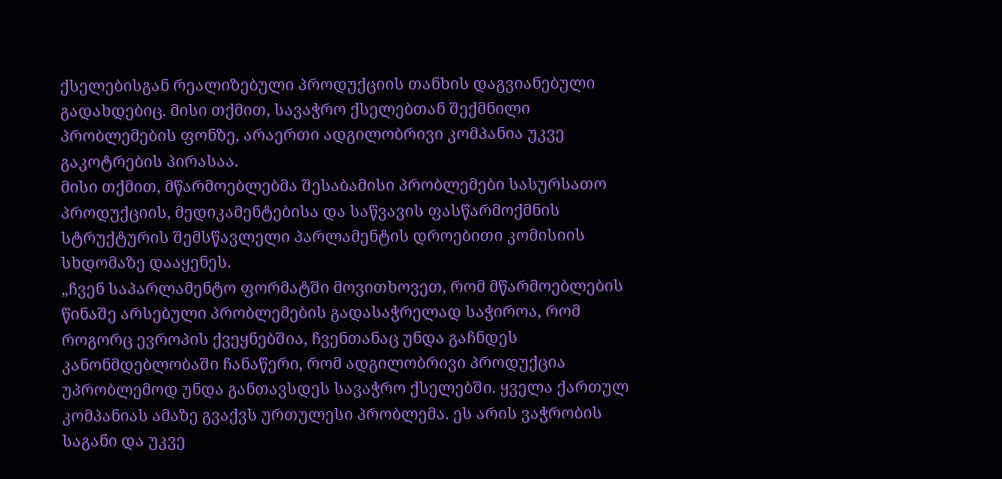ქსელებისგან რეალიზებული პროდუქციის თანხის დაგვიანებული გადახდებიც. მისი თქმით, სავაჭრო ქსელებთან შექმნილი პრობლემების ფონზე, არაერთი ადგილობრივი კომპანია უკვე გაკოტრების პირასაა.
მისი თქმით, მწარმოებლებმა შესაბამისი პრობლემები სასურსათო პროდუქციის, მედიკამენტებისა და საწვავის ფასწარმოქმნის სტრუქტურის შემსწავლელი პარლამენტის დროებითი კომისიის სხდომაზე დააყენეს.
„ჩვენ საპარლამენტო ფორმატში მოვითხოვეთ, რომ მწარმოებლების წინაშე არსებული პრობლემების გადასაჭრელად საჭიროა, რომ როგორც ევროპის ქვეყნებშია, ჩვენთანაც უნდა გაჩნდეს კანონმდებლობაში ჩანაწერი, რომ ადგილობრივი პროდუქცია უპრობლემოდ უნდა განთავსდეს სავაჭრო ქსელებში. ყველა ქართულ კომპანიას ამაზე გვაქვს ურთულესი პრობლემა. ეს არის ვაჭრობის საგანი და უკვე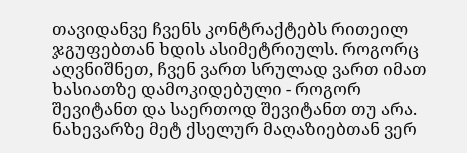თავიდანვე ჩვენს კონტრაქტებს რითეილ ჯგუფებთან ხდის ასიმეტრიულს. როგორც აღვნიშნეთ, ჩვენ ვართ სრულად ვართ იმათ ხასიათზე დამოკიდებული - როგორ შევიტანთ და საერთოდ შევიტანთ თუ არა. ნახევარზე მეტ ქსელურ მაღაზიებთან ვერ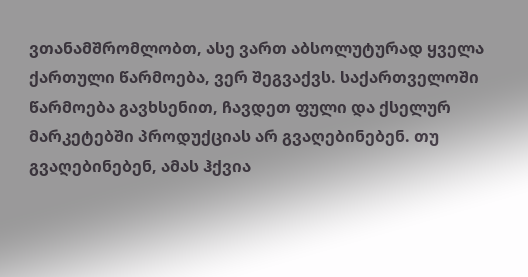ვთანამშრომლობთ, ასე ვართ აბსოლუტურად ყველა ქართული წარმოება, ვერ შეგვაქვს. საქართველოში წარმოება გავხსენით, ჩავდეთ ფული და ქსელურ მარკეტებში პროდუქციას არ გვაღებინებენ. თუ გვაღებინებენ, ამას ჰქვია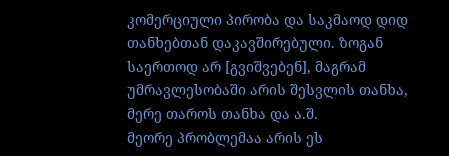კომერციული პირობა და საკმაოდ დიდ თანხებთან დაკავშირებული. ზოგან საერთოდ არ [გვიშვებენ], მაგრამ უმრავლესობაში არის შესვლის თანხა, მერე თაროს თანხა და ა.შ.
მეორე პრობლემაა არის ეს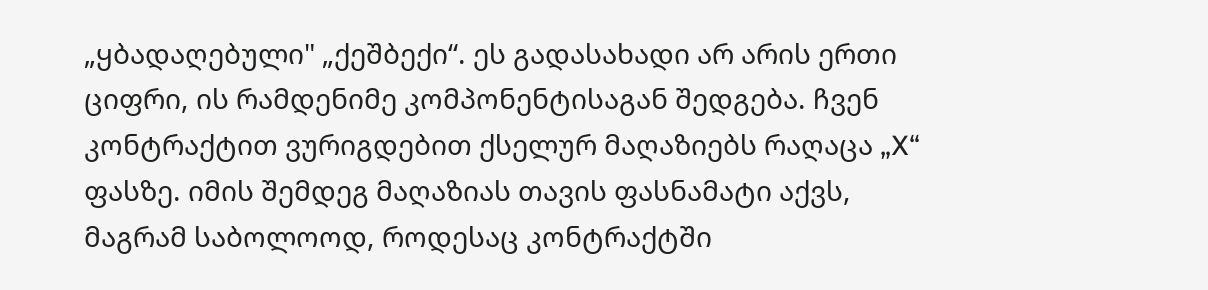„ყბადაღებული" „ქეშბექი“. ეს გადასახადი არ არის ერთი ციფრი, ის რამდენიმე კომპონენტისაგან შედგება. ჩვენ კონტრაქტით ვურიგდებით ქსელურ მაღაზიებს რაღაცა „X“ ფასზე. იმის შემდეგ მაღაზიას თავის ფასნამატი აქვს, მაგრამ საბოლოოდ, როდესაც კონტრაქტში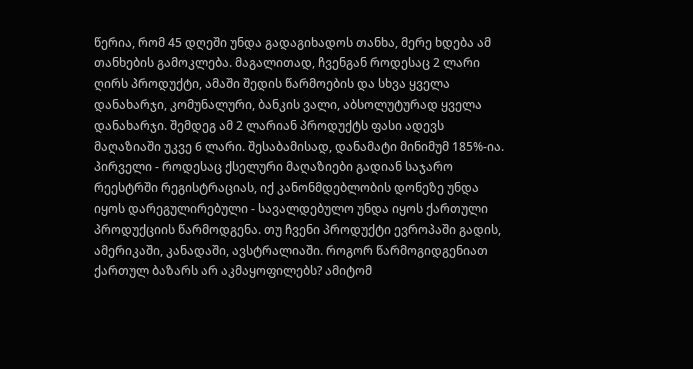წერია, რომ 45 დღეში უნდა გადაგიხადოს თანხა, მერე ხდება ამ თანხების გამოკლება. მაგალითად, ჩვენგან როდესაც 2 ლარი ღირს პროდუქტი, ამაში შედის წარმოების და სხვა ყველა დანახარჯი, კომუნალური, ბანკის ვალი, აბსოლუტურად ყველა დანახარჯი. შემდეგ ამ 2 ლარიან პროდუქტს ფასი ადევს მაღაზიაში უკვე 6 ლარი. შესაბამისად, დანამატი მინიმუმ 185%-ია.
პირველი - როდესაც ქსელური მაღაზიები გადიან საჯარო რეესტრში რეგისტრაციას, იქ კანონმდებლობის დონეზე უნდა იყოს დარეგულირებული - სავალდებულო უნდა იყოს ქართული პროდუქციის წარმოდგენა. თუ ჩვენი პროდუქტი ევროპაში გადის, ამერიკაში, კანადაში, ავსტრალიაში. როგორ წარმოგიდგენიათ ქართულ ბაზარს არ აკმაყოფილებს? ამიტომ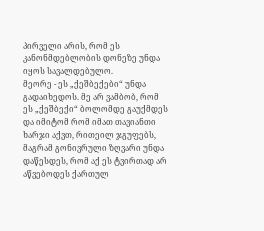პირველი არის, რომ ეს კანონმდებლობის დონეზე უნდა იყოს სავალდებულო.
მეორე - ეს „ქეშბექები“ უნდა გადაიხედოს. მე არ ვამბობ, რომ ეს „ქეშბექი“ ბოლომდე გაუქმდეს და იმიტომ რომ იმათ თავიანთი ხარჯი აქვთ, რითეილ ჯგუფებს, მაგრამ გონივრული ზღვარი უნდა დაწესდეს, რომ აქ ეს ტვირთად არ აწვებოდეს ქართულ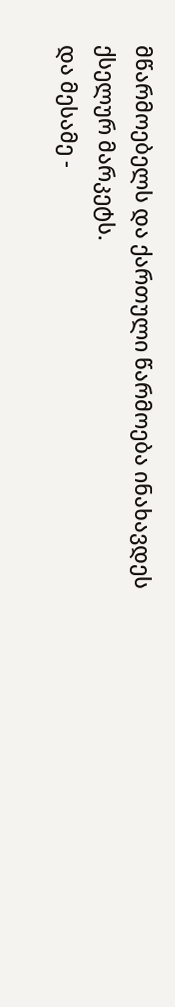მწარმოებელს და ქართული წარმოება ინახავდეს ქსელურ მარკეტს.
და მესამე -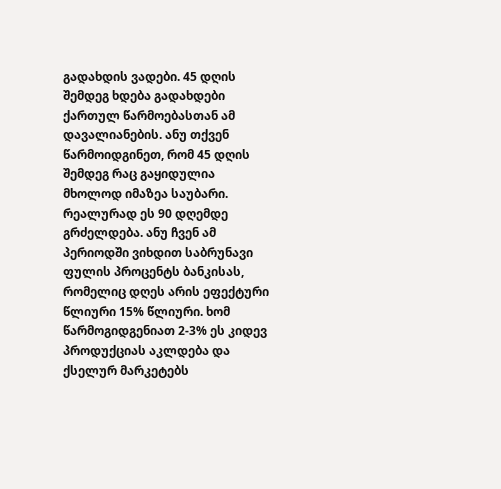გადახდის ვადები. 45 დღის შემდეგ ხდება გადახდები ქართულ წარმოებასთან ამ დავალიანების. ანუ თქვენ წარმოიდგინეთ, რომ 45 დღის შემდეგ რაც გაყიდულია მხოლოდ იმაზეა საუბარი. რეალურად ეს 90 დღემდე გრძელდება. ანუ ჩვენ ამ პერიოდში ვიხდით საბრუნავი ფულის პროცენტს ბანკისას, რომელიც დღეს არის ეფექტური წლიური 15% წლიური. ხომ წარმოგიდგენიათ 2-3% ეს კიდევ პროდუქციას აკლდება და ქსელურ მარკეტებს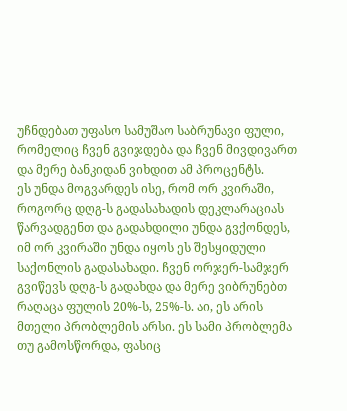უჩნდებათ უფასო სამუშაო საბრუნავი ფული, რომელიც ჩვენ გვიჯდება და ჩვენ მივდივართ და მერე ბანკიდან ვიხდით ამ პროცენტს.
ეს უნდა მოგვარდეს ისე, რომ ორ კვირაში, როგორც დღგ-ს გადასახადის დეკლარაციას წარვადგენთ და გადახდილი უნდა გვქონდეს, იმ ორ კვირაში უნდა იყოს ეს შესყიდული საქონლის გადასახადი. ჩვენ ორჯერ-სამჯერ გვიწევს დღგ-ს გადახდა და მერე ვიბრუნებთ რაღაცა ფულის 20%-ს, 25%-ს. აი, ეს არის მთელი პრობლემის არსი. ეს სამი პრობლემა თუ გამოსწორდა, ფასიც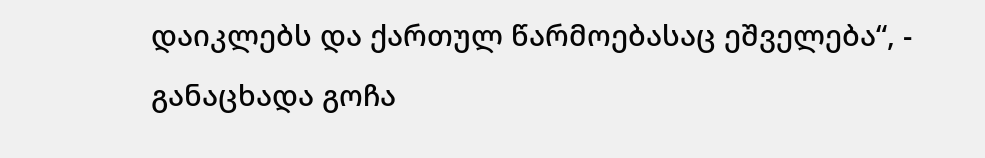დაიკლებს და ქართულ წარმოებასაც ეშველება“, - განაცხადა გოჩა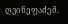ღვინეფაძემ.